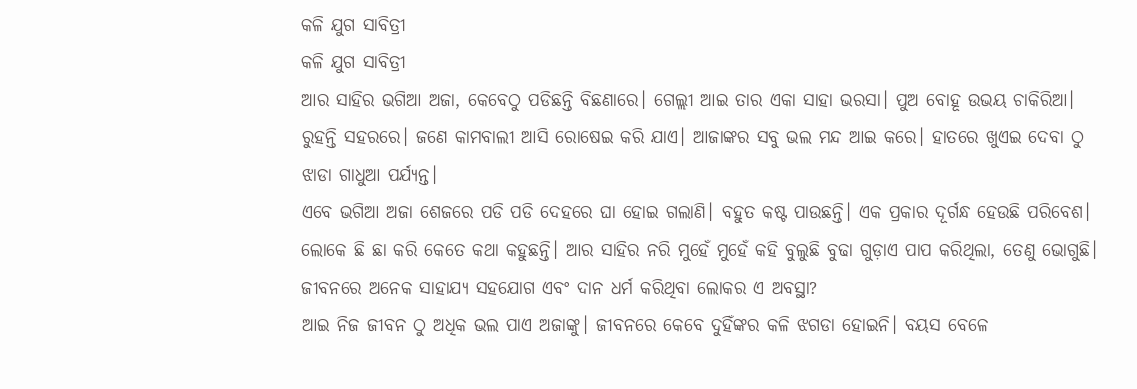କଳି ଯୁଗ ସାବିତ୍ରୀ
କଳି ଯୁଗ ସାବିତ୍ରୀ
ଆର ସାହିର ଭଗିଆ ଅଜା, କେବେଠୁ ପଡିଛନ୍ତି ବିଛଣାରେ। ଗେଲ୍ଲୀ ଆଇ ତାର ଏକା ସାହା ଭରସା। ପୁଅ ବୋହୂ ଉଭୟ ଚାକିରିଆ। ରୁହନ୍ତି ସହରରେ। ଜଣେ କାମବାଲୀ ଆସି ରୋଷେଇ କରି ଯାଏ। ଆଜାଙ୍କର ସବୁ ଭଲ ମନ୍ଦ ଆଇ କରେ। ହାତରେ ଖୁଏଇ ଦେବା ଠୁ ଝାଡା ଗାଧୁଆ ପର୍ଯ୍ୟନ୍ତ।
ଏବେ ଭଗିଆ ଅଜା ଶେଜରେ ପଡି ପଡି ଦେହରେ ଘା ହୋଇ ଗଲାଣି। ବହୁତ କଷ୍ଟ ପାଉଛନ୍ତି। ଏକ ପ୍ରକାର ଦୂର୍ଗନ୍ଧ ହେଉଛି ପରିବେଶ। ଲୋକେ ଛି ଛା କରି କେତେ କଥା କହୁଛନ୍ତି। ଆର ସାହିର ନରି ମୁହେଁ ମୁହେଁ କହି ବୁଲୁଛି ବୁଢା ଗୁଡ଼ାଏ ପାପ କରିଥିଲା, ତେଣୁ ଭୋଗୁଛି। ଜୀବନରେ ଅନେକ ସାହାଯ୍ୟ ସହଯୋଗ ଏବଂ ଦାନ ଧର୍ମ କରିଥିବା ଲୋକର ଏ ଅବସ୍ଥା?
ଆଇ ନିଜ ଜୀବନ ଠୁ ଅଧିକ ଭଲ ପାଏ ଅଜାଙ୍କୁ। ଜୀବନରେ କେବେ ଦୁହିଁଙ୍କର କଳି ଝଗଡା ହୋଇନି। ବୟସ ବେଳେ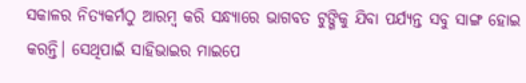ସକାଳର ନିତ୍ୟକର୍ମଠୁ ଆରମ୍ବ କରି ସନ୍ଧ୍ୟାରେ ଭାଗବତ ଟୁଙ୍ଗିକୁ ଯିବା ପର୍ଯ୍ୟନ୍ତ ସବୁ ସାଙ୍ଗ ହୋଇ କରନ୍ତି। ସେଥିପାଇଁ ସାହିଭାଇର ମାଇପେ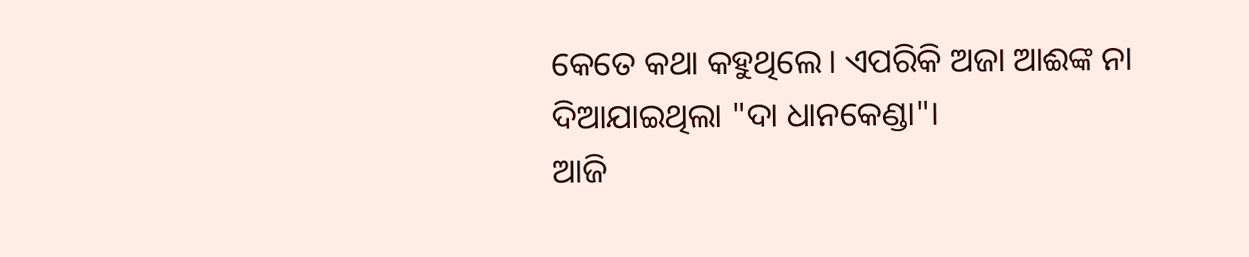କେତେ କଥା କହୁଥିଲେ। ଏପରିକି ଅଜା ଆଈଙ୍କ ନା ଦିଆଯାଇଥିଲା "ଦା ଧାନକେଣ୍ଡା"।
ଆଜି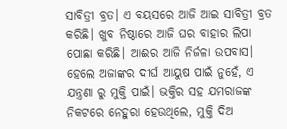ସାବିତ୍ରୀ ବ୍ରତ। ଏ ବୟସରେ ଆଜି ଆଇ ସାବିତ୍ରୀ ବ୍ରତ କରିଛି। ଖୁବ ନିଷ୍ଠାରେ ଆଜି ଘର ବାହାର ଲିପା ପୋଛା କରିଛି। ଆଈର ଆଜି ନିର୍ଜଳା ଉପବାସ। ହେଲେ ଅଜାଙ୍କର ଦୀର୍ଘ ଆୟୁଷ ପାଇଁ ନୁହେଁ, ଏ ଯନ୍ତ୍ରଣା ରୁ ମୁକ୍ତି ପାଇଁ। ଭକ୍ତିର ସହ ଯମରାଜଙ୍କ ନିକଟରେ ନେହୁରା ହେଉଥିଲେ, ମୁକ୍ତି ଦିଅ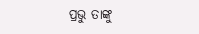ପ୍ରଭୁ ତାଙ୍କୁ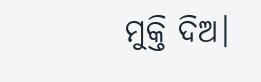ମୁକ୍ତି ଦିଅ।